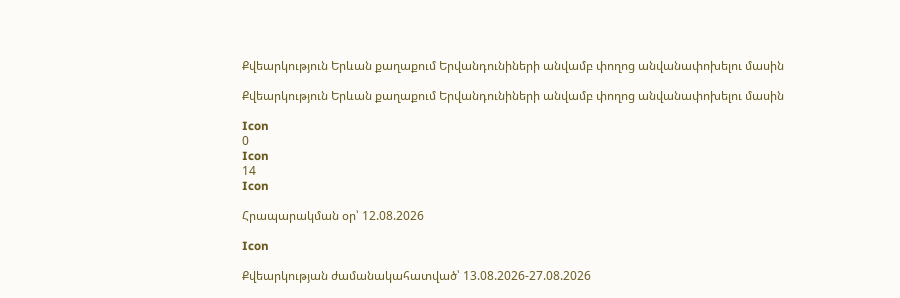Քվեարկություն Երևան քաղաքում Երվանդունիների անվամբ փողոց անվանափոխելու մասին

Քվեարկություն Երևան քաղաքում Երվանդունիների անվամբ փողոց անվանափոխելու մասին

Icon
0
Icon
14
Icon

Հրապարակման օր՝ 12.08.2026

Icon

Քվեարկության ժամանակահատված՝ 13.08.2026-27.08.2026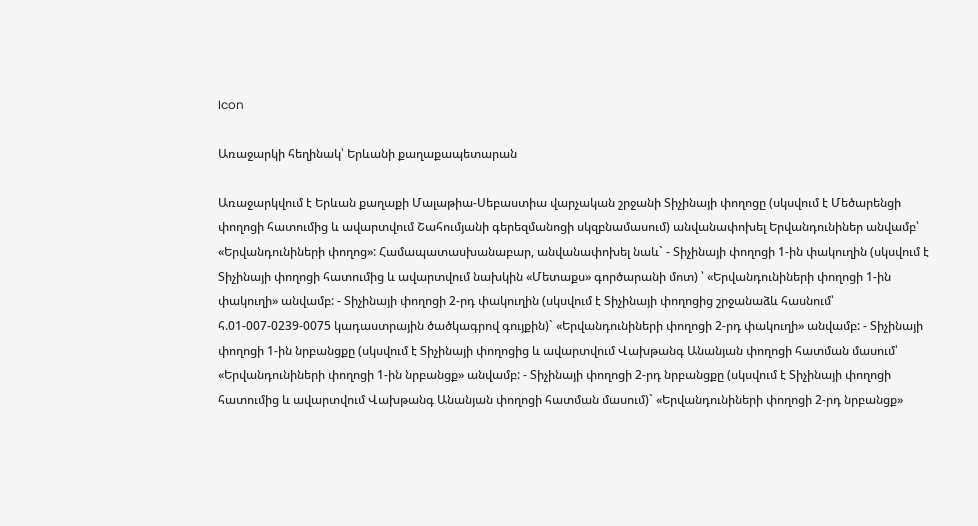Icon

Առաջարկի հեղինակ՝ Երևանի քաղաքապետարան

Առաջարկվում է Երևան քաղաքի Մալաթիա-Սեբաստիա վարչական շրջանի Տիչինայի փողոցը (սկսվում է Մեծարենցի փողոցի հատումից և ավարտվում Շահումյանի գերեզմանոցի սկզբնամասում) անվանափոխել Երվանդունիներ անվամբ՝ «Երվանդունիների փողոց»: Համապատասխանաբար, անվանափոխել նաև` - Տիչինայի փողոցի 1-ին փակուղին (սկսվում է Տիչինայի փողոցի հատումից և ավարտվում նախկին «Մետաքս» գործարանի մոտ) ՝ «Երվանդունիների փողոցի 1-ին փակուղի» անվամբ: - Տիչինայի փողոցի 2-րդ փակուղին (սկսվում է Տիչինայի փողոցից շրջանաձև հասնում՝ հ.01-007-0239-0075 կադաստրային ծածկագրով գույքին)` «Երվանդունիների փողոցի 2-րդ փակուղի» անվամբ: - Տիչինայի փողոցի 1-ին նրբանցքը (սկսվում է Տիչինայի փողոցից և ավարտվում Վախթանգ Անանյան փողոցի հատման մասում՝ «Երվանդունիների փողոցի 1-ին նրբանցք» անվամբ: - Տիչինայի փողոցի 2-րդ նրբանցքը (սկսվում է Տիչինայի փողոցի հատումից և ավարտվում Վախթանգ Անանյան փողոցի հատման մասում)` «Երվանդունիների փողոցի 2-րդ նրբանցք»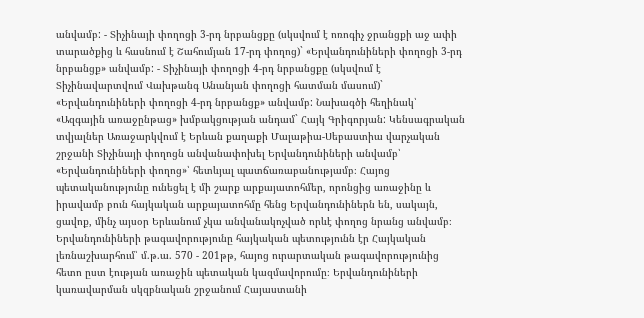անվամբ: - Տիչինայի փողոցի 3-րդ նրբանցքը (սկսվում է ոռոգիչ ջրանցքի աջ ափի տարածքից և հասնում է Շահումյան 17-րդ փողոց)` «Երվանդունիների փողոցի 3-րդ նրբանցք» անվամբ: - Տիչինայի փողոցի 4-րդ նրբանցքը (սկսվում է Տիչինավարտվում Վախթանգ Անանյան փողոցի հատման մասում)` «Երվանդունիների փողոցի 4-րդ նրբանցք» անվամբ: Նախագծի հեղինակ՝ «Ազգային առաջընթաց» խմբակցության անդամ` Հայկ Գրիգորյան: Կենսագրական տվյալներ Առաջարկվում է Երևան քաղաքի Մալաթիա-Սեբաստիա վարչական շրջանի Տիչինայի փողոցն անվանափոխել Երվանդունիների անվամբ՝ «Երվանդունիների փողոց»՝ հետևյալ պատճառաբանությամբ։ Հայոց պետականությունը ունեցել է մի շարք արքայատոհմեր, որոնցից առաջինը և իրավամբ բուն հայկական արքայատոհմը հենց Երվանդունիներն են, սակայն, ցավոք, մինչ այսօր Երևանում չկա անվանակոչված որևէ փողոց նրանց անվամբ։ Երվանդունիների թագավորությունը հայկական պետությունն էր Հայկական լեռնաշխարհում՝ մ.թ.ա. 570 - 201թթ, հայոց ուրարտական թագավորությունից հետո ըստ էության առաջին պետական կազմավորումը։ Երվանդունիների կառավարման սկզբնական շրջանում Հայաստանի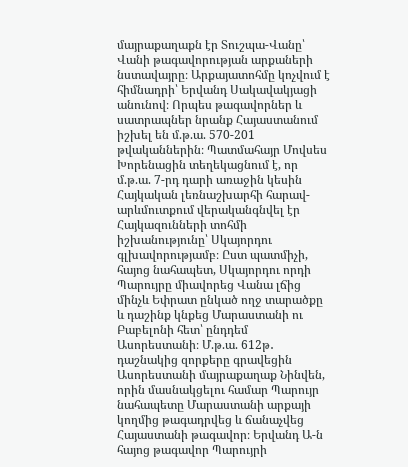մայրաքաղաքն էր Տուշպա-Վանը՝ Վանի թագավորության արքաների նստավայրը։ Արքայատոհմը կոչվում է հիմնադրի՝ Երվանդ Սակավակյացի անունով։ Որպես թագավորներ և սատրապներ նրանք Հայաստանում իշխել են մ.թ.ա. 570-201 թվականներին։ Պատմահայր Մովսես Խորենացին տեղեկացնում է, որ մ.թ.ա. 7-րդ դարի առաջին կեսին Հայկական լեռնաշխարհի հարավ-արևմուտքում վերականգնվել էր Հայկազունների տոհմի իշխանությունը՝ Սկայորդու գլխավորությամբ։ Ըստ պատմիչի, հայոց նահապետ, Սկայորդու որդի Պարույրը միավորեց Վանա լճից մինչև Եփրատ ընկած ողջ տարածքը և դաշինք կնքեց Մարաստանի ու Բաբելոնի հետ՝ ընդդեմ Ասորեստանի։ Մ.թ.ա. 612թ․ դաշնակից զորքերը գրավեցին Ասորեստանի մայրաքաղաք Նինվեն, որին մասնակցելու համար Պարույր նահապետը Մարաստանի արքայի կողմից թագադրվեց և ճանաչվեց Հայաստանի թագավոր։ Երվանդ Ա-ն հայոց թագավոր Պարույրի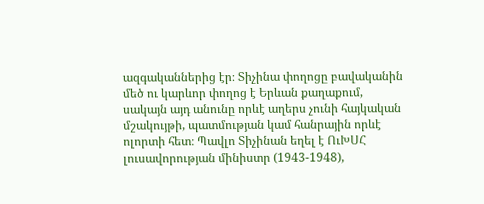ազգականներից էր։ Տիչինա փողոցը բավականին մեծ ու կարևոր փողոց է Երևան քաղաքում, սակայն այդ անունը որևէ աղերս չունի հայկական մշակույթի, պատմության կամ հանրային որևէ ոլորտի հետ։ Պավլո Տիչինան եղել է ՈւԽՍՀ լուսավորության մինիստր (1943-1948),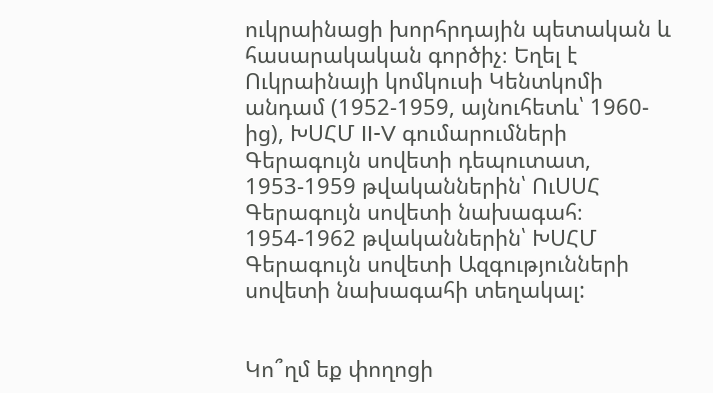ուկրաինացի խորհրդային պետական և հասարակական գործիչ։ Եղել է Ուկրաինայի կոմկուսի Կենտկոմի անդամ (1952-1959, այնուհետև՝ 1960-ից), ԽՍՀՄ II-V գումարումների Գերագույն սովետի դեպուտատ, 1953-1959 թվականներին՝ ՈւՍՍՀ Գերագույն սովետի նախագահ։ 1954-1962 թվականներին՝ ԽՍՀՄ Գերագույն սովետի Ազգությունների սովետի նախագահի տեղակալ:


Կո՞ղմ եք փողոցի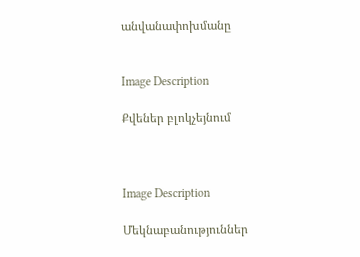անվանափոխմանը


Image Description

Քվեներ բլոկչեյնում



Image Description

Մեկնաբանություններ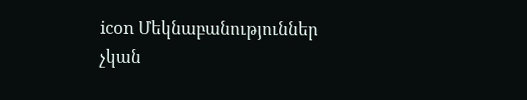icon Մեկնաբանություններ չկան